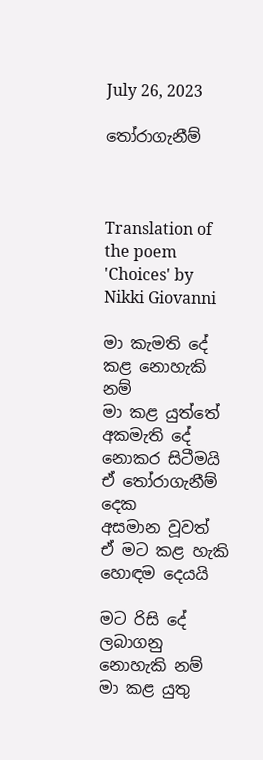July 26, 2023

තෝරාගැනීම්



Translation of the poem 'Choices' by Nikki Giovanni

මා කැමති දේ
කළ නොහැකි නම්
මා කළ යුත්තේ
අකමැති දේ නොකර සිටීමයි
ඒ තෝරාගැනීම් දෙක
අසමාන වූවත්
ඒ මට කළ හැකි හොඳම දෙයයි

මට රිසි දේ
ලබාගනු නොහැකි නම්
මා කළ යුතු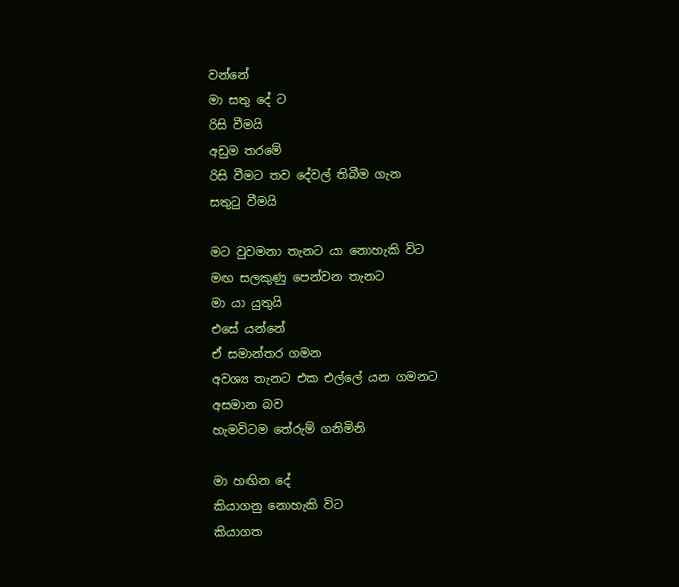වන්නේ
මා සතු දේ ට
රිසි වීමයි
අඩුම තරමේ
රිසි වීමට තව දේවල් තිබීම ගැන
සතුටු වීමයි

මට වුවමනා තැනට යා නොහැකි විට
මඟ සලකුණු පෙන්වන තැනට
මා යා යුතුයි
එසේ යන්නේ
ඒ සමාන්තර ගමන
අවශ්‍ය තැනට එක එල්ලේ යන ගමනට
අසමාන බව
හැමවිටම තේරුම් ගනිමිනි

මා හඟින දේ
කියාගනු නොහැකි විට
කියාගත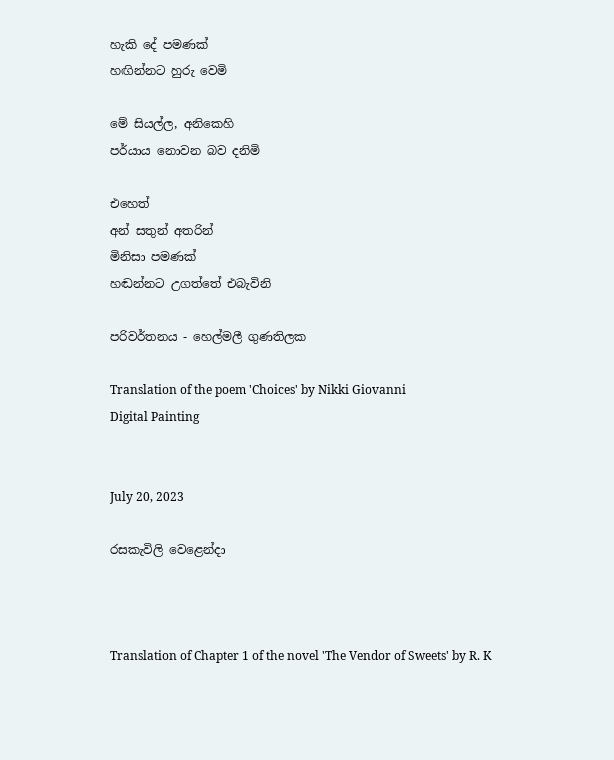හැකි දේ පමණක්
හඟින්නට හුරු වෙමි

මේ සියල්ල, අනිකෙහි
පර්යාය නොවන බව දනිමි

එහෙත්
අන් සතුන් අතරින්
මිනිසා පමණක්
හඬන්නට උගත්තේ එබැවිනි

පරිවර්තනය - හෙල්මලී ගුණතිලක

Translation of the poem 'Choices' by Nikki Giovanni
Digital Painting


July 20, 2023

රසකැවිලි වෙළෙන්දා



Translation of Chapter 1 of the novel 'The Vendor of Sweets' by R. K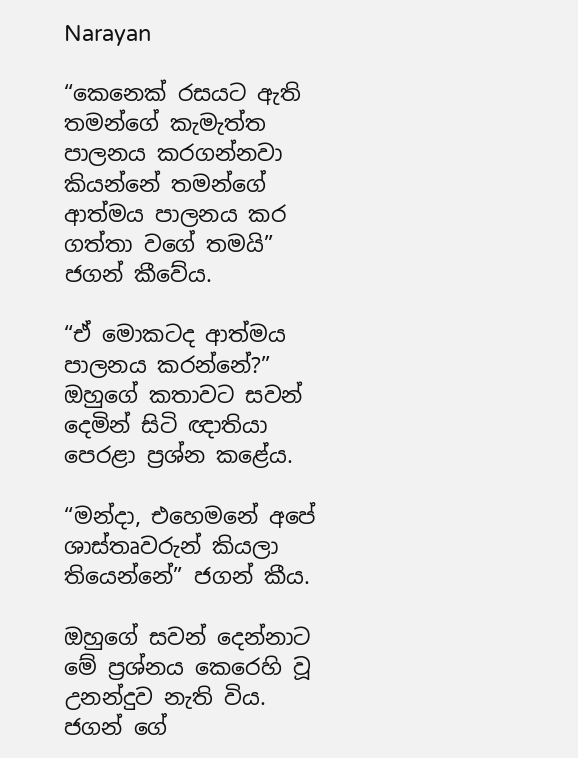Narayan

“කෙනෙක් රසයට ඇති තමන්ගේ කැමැත්ත පාලනය කරගන්නවා කියන්නේ තමන්ගේ ආත්මය පාලනය කර ගත්තා වගේ තමයි” ජගන් කීවේය.

“ඒ මොකටද ආත්මය පාලනය කරන්නේ?” ඔහුගේ කතාවට සවන් දෙමින් සිටි ඥාතියා පෙරළා ප්‍රශ්න කළේය.

“මන්දා, එහෙමනේ අපේ ශාස්තෘවරුන් කියලා තියෙන්නේ” ජගන් කීය.

ඔහුගේ සවන් දෙන්නාට මේ ප්‍රශ්නය කෙරෙහි වූ උනන්දුව නැති විය. ජගන් ගේ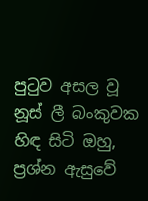පුටුව අසල වූ නූස් ලී බංකුවක හිඳ සිටි ඔහු, ප්‍රශ්න ඇසුවේ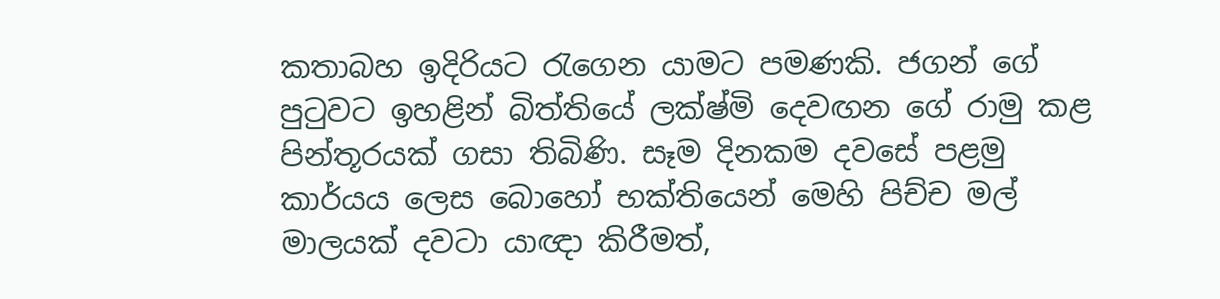කතාබහ ඉදිරියට රැගෙන යාමට පමණකි. ජගන් ගේ පුටුවට ඉහළින් බිත්තියේ ලක්ෂ්මි දෙවඟන ගේ රාමු කළ පින්තූරයක් ගසා තිබිණි. සෑම දිනකම දවසේ පළමු කාර්යය ලෙස බොහෝ භක්තියෙන් මෙහි පිච්ච මල් මාලයක් දවටා යාඥා කිරීමත්,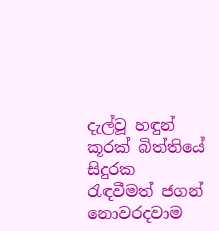දැල්වූ හඳුන් කූරක් බිත්තියේ සිදුරක රැඳවීමත් ජගන් නොවරදවාම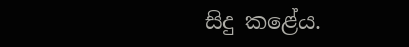සිදු කළේය.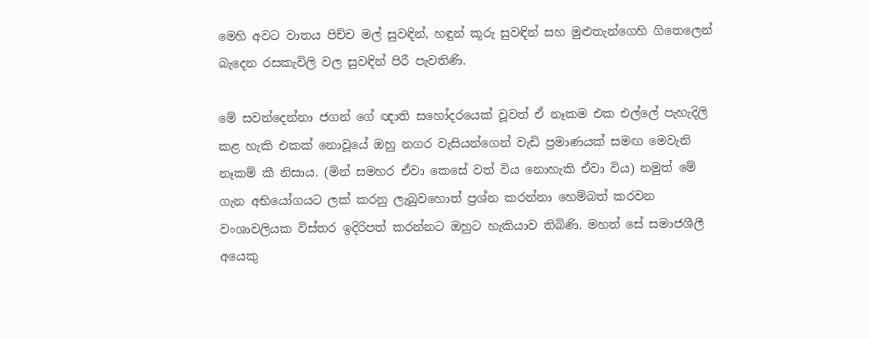මෙහි අවට වාතය පිච්ච මල් සුවඳින්, හඳුන් කූරු සුවඳින් සහ මුළුතැන්ගෙහි ගිතෙලෙන් බැදෙන රසකැවිලි වල සුවඳින් පිරී පැවතිණි.

මේ සවන්දෙන්නා ජගන් ගේ ඥාති සහෝදරයෙක් වූවත් ඒ නෑකම එක එල්ලේ පැහැදිලි කළ හැකි එකක් නොවූයේ ඔහු නගර වැසියන්ගෙන් වැඩි ප්‍රමාණයක් සමඟ මෙවැනි නෑකම් කී නිසාය. (මින් සමහර ඒවා කෙසේ වත් විය නොහැකි ඒවා විය) නමුත් මේ ගැන අභියෝගයට ලක් කරනු ලැබුවහොත් ප්‍රශ්න කරන්නා හෙම්බත් කරවන වංශාවලියක විස්තර ඉදිරිපත් කරන්නට ඔහුට හැකියාව තිබිණි. මහත් සේ සමාජශීලී අයෙකු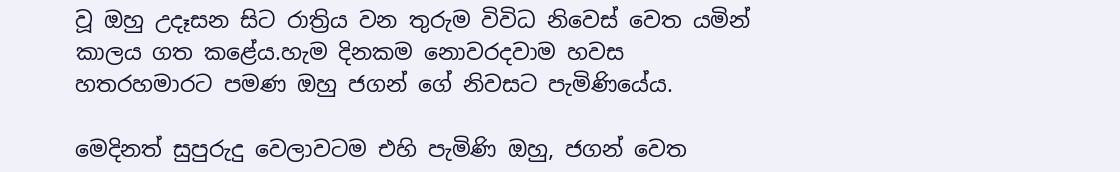වූ ඔහු උදෑසන සිට රාත්‍රිය වන තුරුම විවිධ නිවෙස් වෙත යමින් කාලය ගත කළේය.හැම දිනකම නොවරදවාම හවස හතරහමාරට පමණ ඔහු ජගන් ගේ නිවසට පැමිණියේය.

මෙදිනත් සුපුරුදු වෙලාවටම එහි පැමිණි ඔහු, ජගන් වෙත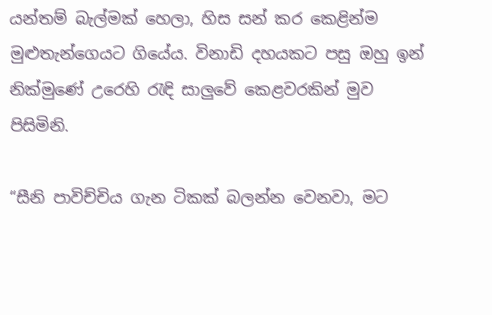යන්තම් බැල්මක් හෙලා, හිස සන් කර කෙළින්ම මුළුතැන්ගෙයට ගියේය. විනාඩි දහයකට පසු ඔහු ඉන් නික්මුණේ උරෙහි රැඳි සාලුවේ කෙළවරකින් මුව පිසිමිනි.

“සීනි පාවිච්චිය ගැන ටිකක් බලන්න වෙනවා, මට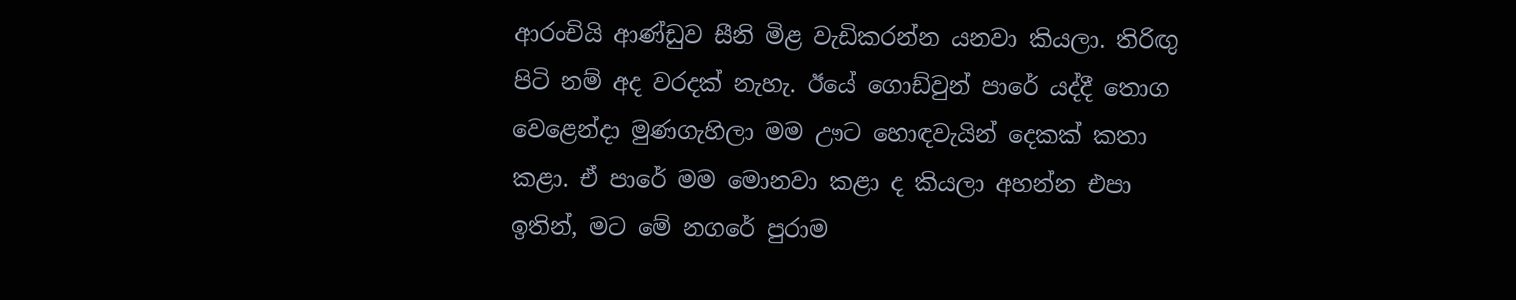ආරංචියි ආණ්ඩුව සීනි මිළ වැඩිකරන්න යනවා කියලා. තිරිඟු පිටි නම් අද වරදක් නැහැ. ඊයේ ගොඩ්වුන් පාරේ යද්දී තොග වෙළෙන්දා මුණගැහිලා මම ඌට හොඳවැයින් දෙකක් කතා කළා. ඒ පාරේ මම මොනවා කළා ද කියලා අහන්න එපා ඉතින්, මට මේ නගරේ පුරාම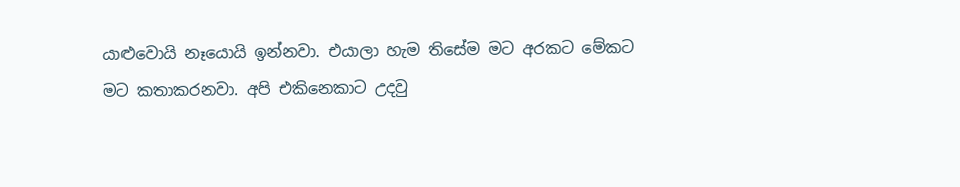යාළුවොයි නෑයොයි ඉන්නවා. එයාලා හැම තිසේම මට අරකට මේකට මට කතාකරනවා. අපි එකිනෙකාට උදවු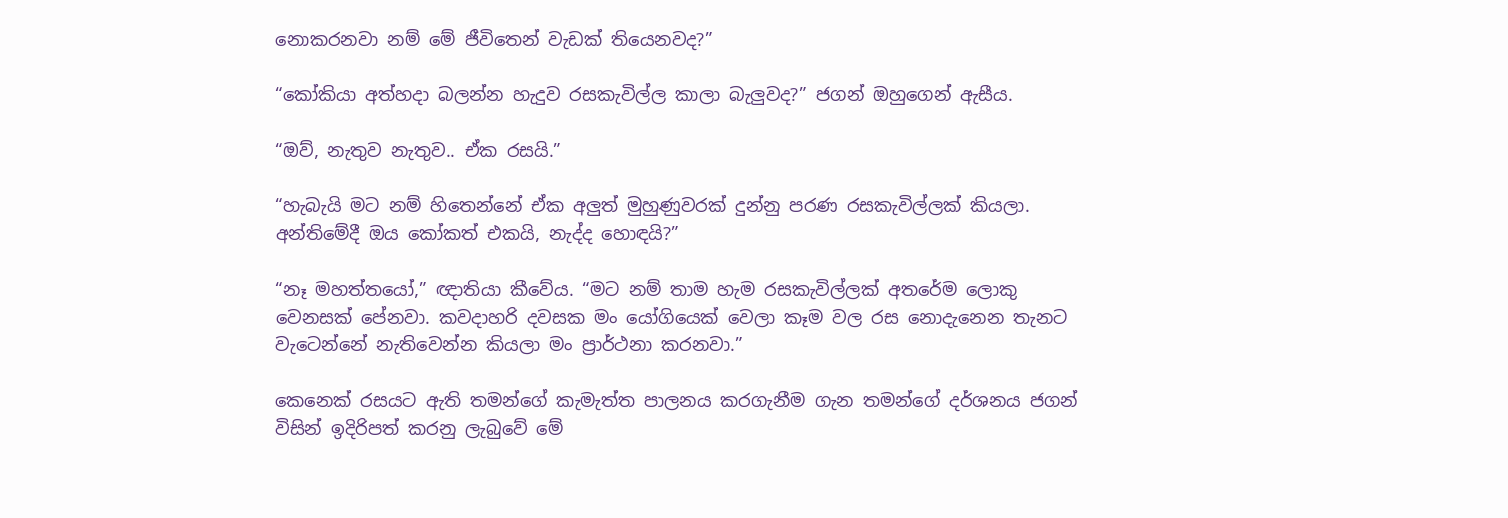නොකරනවා නම් මේ ජීවිතෙන් වැඩක් තියෙනවද?”

“කෝකියා අත්හදා බලන්න හැදුව රසකැවිල්ල කාලා බැලුවද?” ජගන් ඔහුගෙන් ඇසීය.

“ඔව්, නැතුව නැතුව.. ඒක රසයි.”

“හැබැයි මට නම් හිතෙන්නේ ඒක අලුත් මුහුණුවරක් දුන්නු පරණ රසකැවිල්ලක් කියලා. අන්තිමේදී ඔය කෝකත් එකයි, නැද්ද හොඳයි?”

“නෑ මහත්තයෝ,” ඥාතියා කීවේය. “මට නම් තාම හැම රසකැවිල්ලක් අතරේම ලොකු වෙනසක් පේනවා. කවදාහරි දවසක මං යෝගියෙක් වෙලා කෑම වල රස නොදැනෙන තැනට වැටෙන්නේ නැතිවෙන්න කියලා මං ප්‍රාර්ථනා කරනවා.”

කෙනෙක් රසයට ඇති තමන්ගේ කැමැත්ත පාලනය කරගැනීම ගැන තමන්ගේ දර්ශනය ජගන් විසින් ඉදිරිපත් කරනු ලැබුවේ මේ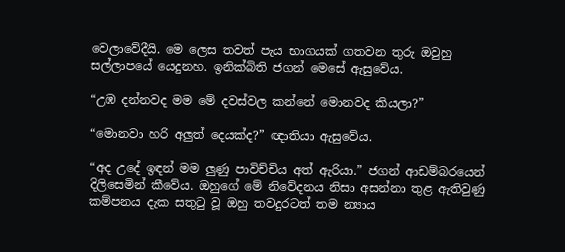වෙලාවේදීයි. මෙ ලෙස තවත් පැය භාගයක් ගතවන තුරු ඔවුහු සල්ලාපයේ යෙදුනහ. ඉනික්බිති ජගන් මෙසේ ඇසුවේය.

“උඹ දන්නවද මම මේ දවස්වල කන්නේ මොනවද කියලා?”

“මොනවා හරි අලුත් දෙයක්ද?” ඥාතියා ඇසුවේය.

“අද උදේ ඉඳන් මම ලුණු පාවිච්චිය අත් ඇරියා.” ජගන් ආඩම්බරයෙන් දිලිසෙමින් කීවේය. ඔහුගේ මේ නිවේදනය නිසා අසන්නා තුළ ඇතිවුණු කම්පනය දැක සතුටු වූ ඔහු තවදුරටත් තම න්‍යාය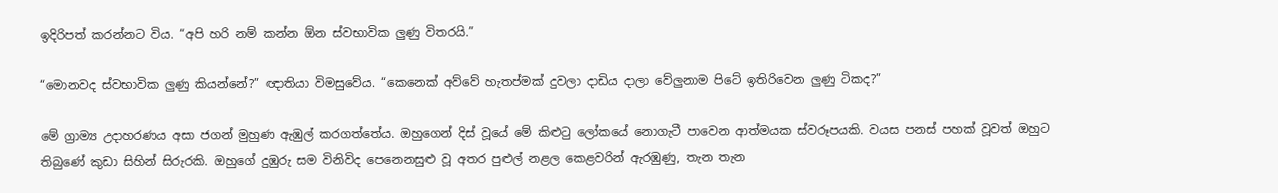ඉදිරිපත් කරන්නට විය. “අපි හරි නම් කන්න ඕන ස්වභාවික ලුණු විතරයි.”

“මොනවද ස්වභාවික ලුණු කියන්නේ?” ඥාතියා විමසුවේය. “කෙනෙක් අව්වේ හැතප්මක් දුවලා දාඩිය දාලා වේලුනාම පිටේ ඉතිරිවෙන ලුණු ටිකද?”

මේ ග්‍රාම්‍ය උදාහරණය අසා ජගන් මුහුණ ඇඹුල් කරගත්තේය. ඔහුගෙන් දිස් වූයේ මේ කිළුටු ලෝකයේ නොගැටී පාවෙන ආත්මයක ස්වරූපයකි. වයස පනස් පහක් වූවත් ඔහුට තිබුණේ කුඩා සිහින් සිරුරකි. ඔහුගේ දුඹුරු සම විනිවිද පෙනෙනසුළු වූ අතර පුළුල් නළල කෙළවරින් ඇරඹුණු, තැන තැන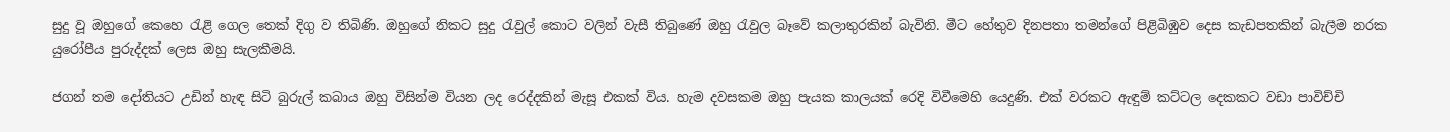සුදු වූ ඔහුගේ කෙහෙ රැළි ගෙල තෙක් දිගු ව තිබිණි. ඔහුගේ නිකට සුදු රැවුල් කොට වලින් වැසී තිබුණේ ඔහු රැවුල බෑවේ කලාතුරකින් බැවිනි. මීට හේතුව දිනපතා තමන්ගේ පිළිබිඹුව දෙස කැඩපතකින් බැලීම නරක යුරෝපීය පුරුද්දක් ලෙස ඔහු සැලකීමයි.

ජගන් තම දෝතියට උඩින් හැඳ සිටි බුරුල් කබාය ඔහු විසින්ම වියන ලද රෙද්දකින් මැසූ එකක් විය. හැම දවසකම ඔහු පැයක කාලයක් රෙදි විවීමෙහි යෙදුණි. එක් වරකට ඇඳුම් කට්ටල දෙකකට වඩා පාවිච්චි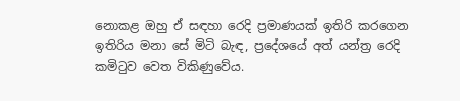නොකළ ඔහු ඒ සඳහා රෙදි ප්‍රමාණයක් ඉතිරි කරගෙන ඉතිරිය මනා සේ මිටි බැඳ, ප්‍රදේශයේ අත් යන්ත්‍ර රෙදි කමිටුව වෙත විකිණුවේය.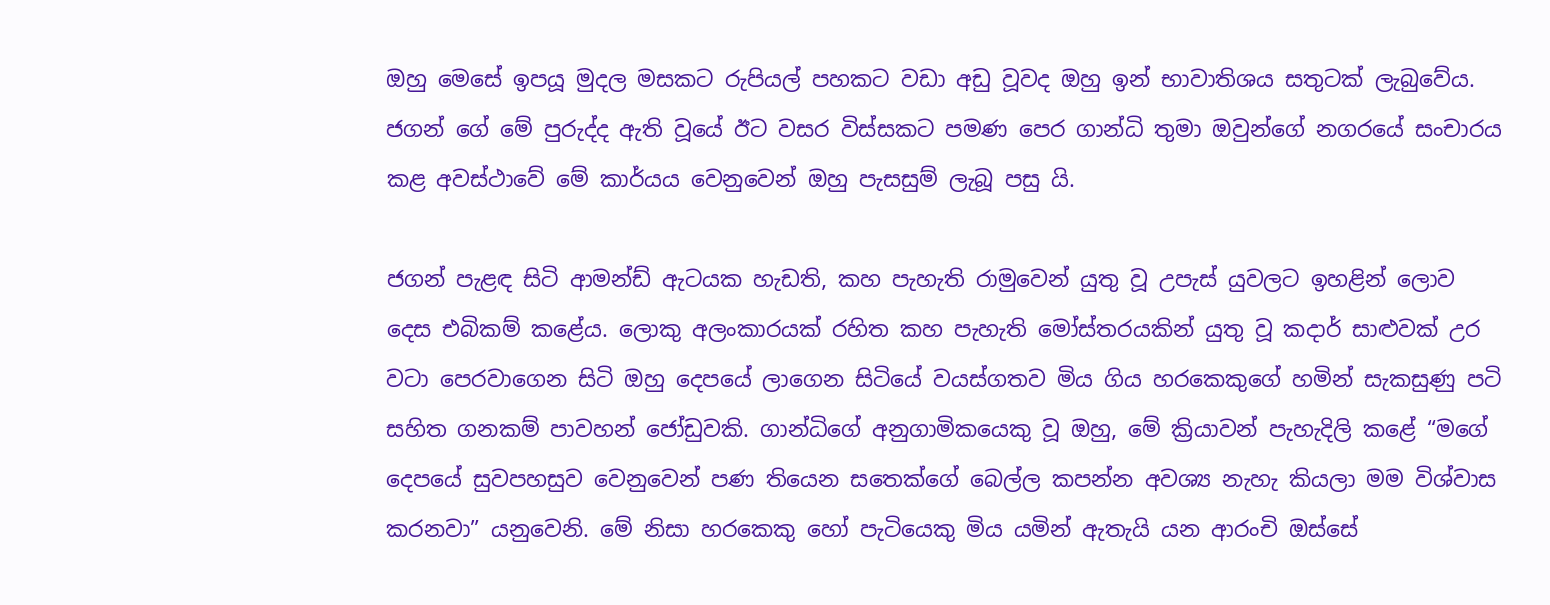ඔහු මෙසේ ඉපයූ මුදල මසකට රුපියල් පහකට වඩා අඩු වූවද ඔහු ඉන් භාවාතිශය සතුටක් ලැබුවේය. ජගන් ගේ මේ පුරුද්ද ඇති වූයේ ඊට වසර විස්සකට පමණ පෙර ගාන්ධි තුමා ඔවුන්ගේ නගරයේ සංචාරය කළ අවස්ථාවේ මේ කාර්යය වෙනුවෙන් ඔහු පැසසුම් ලැබූ පසු යි.

ජගන් පැළඳ සිටි ආමන්ඩ් ඇටයක හැඩති, කහ පැහැති රාමුවෙන් යුතු වූ උපැස් යුවලට ඉහළින් ලොව දෙස එබිකම් කළේය. ලොකු අලංකාරයක් රහිත කහ පැහැති මෝස්තරයකින් යුතු වූ කදාර් සාළුවක් උර වටා පෙරවාගෙන සිටි ඔහු දෙපයේ ලාගෙන සිටියේ වයස්ගතව මිය ගිය හරකෙකුගේ හමින් සැකසුණු පටි සහිත ගනකම් පාවහන් ජෝඩුවකි. ගාන්ධිගේ අනුගාමිකයෙකු වූ ඔහු, මේ ක්‍රියාවන් පැහැදිලි කළේ “මගේ දෙපයේ සුවපහසුව වෙනුවෙන් පණ තියෙන සතෙක්ගේ බෙල්ල කපන්න අවශ්‍ය නැහැ කියලා මම විශ්වාස කරනවා” යනුවෙනි. මේ නිසා හරකෙකු හෝ පැටියෙකු මිය යමින් ඇතැයි යන ආරංචි ඔස්සේ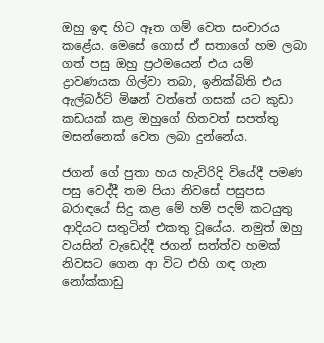ඔහු ඉඳ හිට ඈත ගම් වෙත සංචාරය කළේය. මෙසේ ගොස් ඒ සතාගේ හම ලබා ගත් පසු ඔහු ප්‍රථමයෙන් එය යම් ද්‍රාවණයක ගිල්වා තබා, ඉනික්බිති එය ඇල්බර්ට් මිෂන් වත්තේ ගසක් යට කුඩා කඩයක් කළ ඔහුගේ හිතවත් සපත්තු මසන්නෙක් වෙත ලබා දුන්නේය.

ජගන් ගේ පුතා හය හැවිරිදි වියේදී පමණ පසු වෙද්දී තම පියා නිවසේ පසුපස බරාඳයේ සිදු කළ මේ හම් පදම් කටයුතු ආදියට සතුටින් එකතු වූයේය. නමුත් ඔහු වයසින් වැඩෙද්දී ජගන් සත්ත්ව හමක් නිවසට ගෙන ආ විට එහි ගඳ ගැන නෝක්කාඩු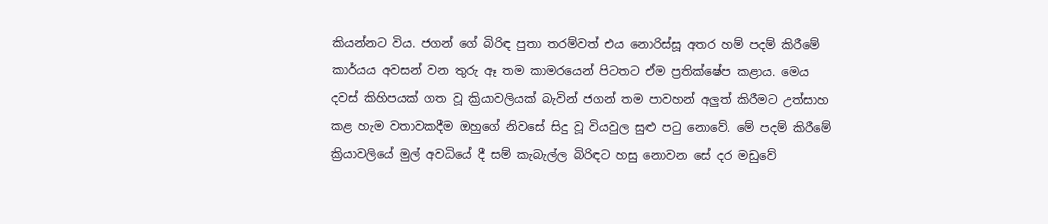කියන්නට විය. ජගන් ගේ බිරිඳ පුතා තරම්වත් එය නොරිස්සූ අතර හම් පදම් කිරීමේ කාර්යය අවසන් වන තුරු ඈ තම කාමරයෙන් පිටතට ඒම ප්‍රතික්ෂේප කළාය. මෙය දවස් කිහිපයක් ගත වූ ක්‍රියාවලියක් බැවින් ජගන් තම පාවහන් අලුත් කිරීමට උත්සාහ කළ හැම වතාවකදීම ඔහුගේ නිවසේ සිදු වූ වියවුල සුළු පටු නොවේ. මේ පදම් කිරීමේ ක්‍රියාවලියේ මුල් අවධියේ දී සම් කැබැල්ල බිරිඳට හසු නොවන සේ දර මඩුවේ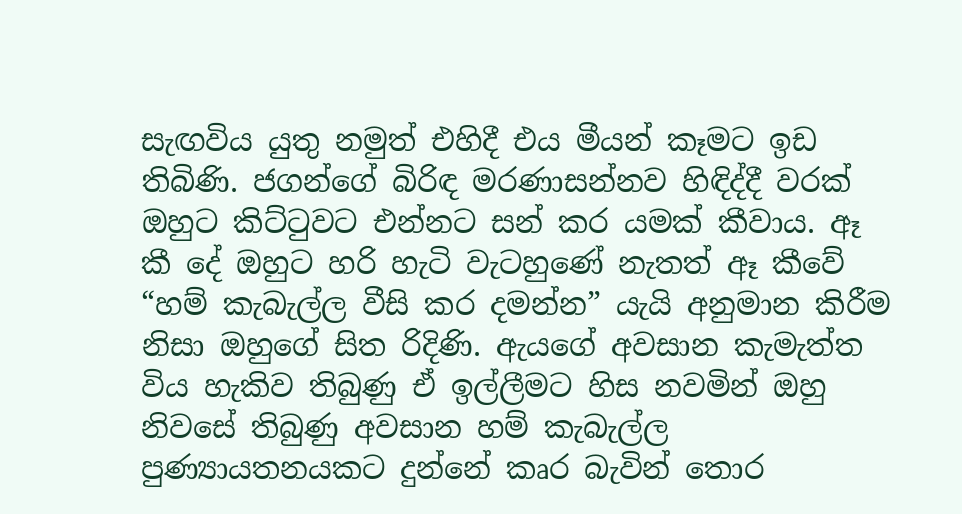සැඟවිය යුතු නමුත් එහිදී එය මීයන් කෑමට ඉඩ තිබිණි. ජගන්ගේ බිරිඳ මරණාසන්නව හිඳිද්දී වරක් ඔහුට කිට්ටුවට එන්නට සන් කර යමක් කීවාය. ඈ කී දේ ඔහුට හරි හැටි වැටහුණේ නැතත් ඈ කීවේ “හම් කැබැල්ල වීසි කර දමන්න” යැයි අනුමාන කිරීම නිසා ඔහුගේ සිත රිදිණි. ඇයගේ අවසාන කැමැත්ත විය හැකිව තිබුණු ඒ ඉල්ලීමට හිස නවමින් ඔහු නිවසේ තිබුණු අවසාන හම් කැබැල්ල පුණ්‍යායතනයකට දුන්නේ කෘර බැවින් තොර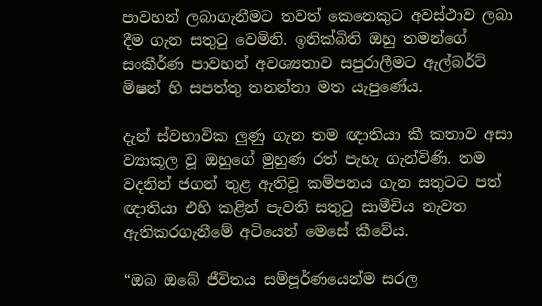පාවහන් ලබාගැනීමට තවත් කෙනෙකුට අවස්ථාව ලබා දීම ගැන සතුටු වෙමිනි. ඉනික්බිති ඔහු තමන්ගේ සංකීර්ණ පාවහන් අවශ්‍යතාව සපුරාලීමට ඇල්බර්ට් මිෂන් හි සපත්තු තනන්නා මත යැපුණේය.

දැන් ස්වභාවික ලුණු ගැන තම ඥාතියා කී කතාව අසා ව්‍යාකූල වූ ඔහුගේ මුහුණ රත් පැහැ ගැන්විණි. තම වදනින් ජගන් තුළ ඇතිවූ කම්පනය ගැන සතුටට පත් ඥාතියා එහි කළින් පැවති සතුටු සාමීචිය නැවත ඇතිකරගැනීමේ අටියෙන් මෙසේ කීවේය.

“ඔබ ඔබේ ජීවිතය සම්පූර්ණයෙන්ම සරල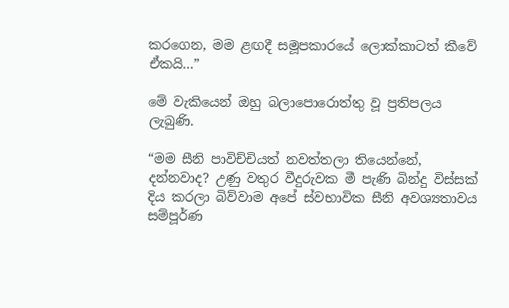කරගෙන, මම ළඟදී සමූපකාරයේ ලොක්කාටත් කීවේ ඒකයි…”

මේ වැකියෙන් ඔහු බලාපොරොත්තු වූ ප්‍රතිපලය ලැබුණි.

“මම සීනි පාවිච්චියත් නවත්තලා තියෙන්නේ, දන්නවාද? උණු වතුර වීදුරුවක මී පැණි බින්දු විස්සක් දිය කරලා බිව්වාම අපේ ස්වභාවික සීනි අවශ්‍යතාවය සම්පූර්ණ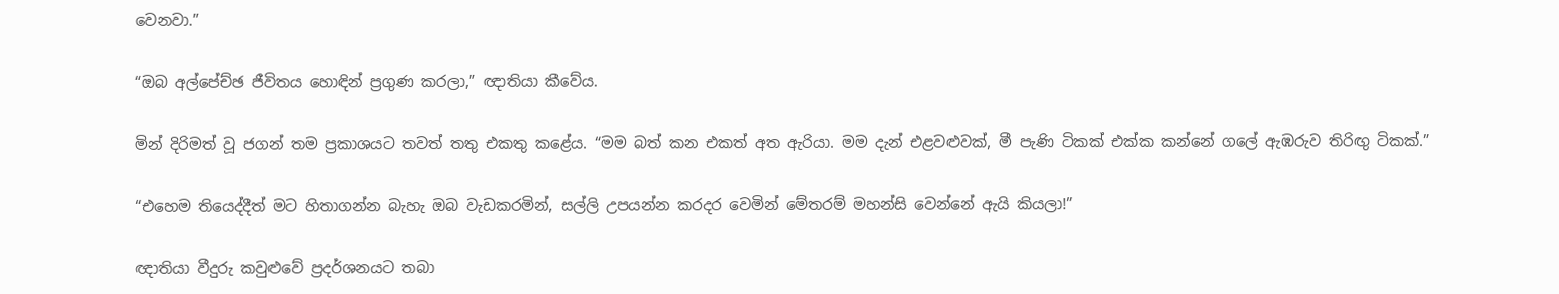වෙනවා.”

“ඔබ අල්පේච්ඡ ජීවිතය හොඳින් ප්‍රගුණ කරලා,” ඥාතියා කීවේය.

මින් දිරිමත් වූ ජගන් තම ප්‍රකාශයට තවත් තතු එකතු කළේය. “මම බත් කන එකත් අත ඇරියා. මම දැන් එළවළුවක්, මී පැණි ටිකක් එක්ක කන්නේ ගලේ ඇඹරුව තිරිඟු ටිකක්.”

“එහෙම තියෙද්දීත් මට හිතාගන්න බැහැ ඔබ වැඩකරමින්, සල්ලි උපයන්න කරදර වෙමින් මේතරම් මහන්සි වෙන්නේ ඇයි කියලා!”

ඥාතියා වීදුරු කවුළුවේ ප්‍රදර්ශනයට තබා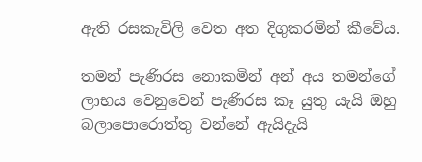ඇති රසකැවිලි වෙත අත දිගුකරමින් කීවේය.

තමන් පැණිරස නොකමින් අන් අය තමන්ගේ ලාභය වෙනුවෙන් පැණිරස කෑ යුතු යැයි ඔහු බලාපොරොත්තු වන්නේ ඇයිදැයි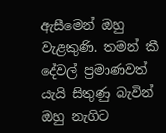ඇසීමෙන් ඔහු වැළකුණි. තමන් කී දේවල් ප්‍රමාණවත් යැයි සිතුණු බැවින් ඔහු නැගිට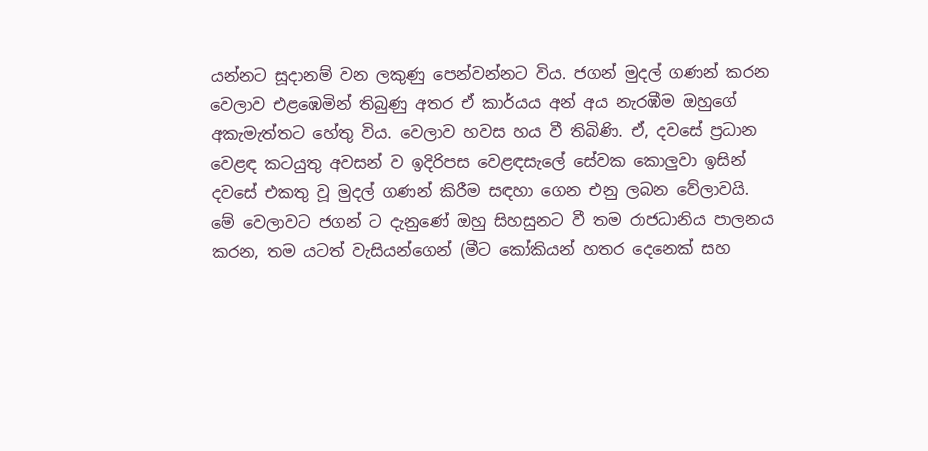යන්නට සූදානම් වන ලකුණු පෙන්වන්නට විය. ජගන් මුදල් ගණන් කරන වෙලාව එළඹෙමින් තිබුණු අතර ඒ කාර්යය අන් අය නැරඹීම ඔහුගේ අකැමැත්තට හේතු විය. වෙලාව හවස හය වී තිබිණි. ඒ, දවසේ ප්‍රධාන වෙළඳ කටයුතු අවසන් ව ඉදිරිපස වෙළඳසැලේ සේවක කොලුවා ඉසින් දවසේ එකතු වූ මුදල් ගණන් කිරීම සඳහා ගෙන එනු ලබන වේලාවයි. මේ වෙලාවට ජගන් ට දැනුණේ ඔහු සිහසුනට වී තම රාජධානිය පාලනය කරන, තම යටත් වැසියන්ගෙන් (මීට කෝකියන් හතර දෙනෙක් සහ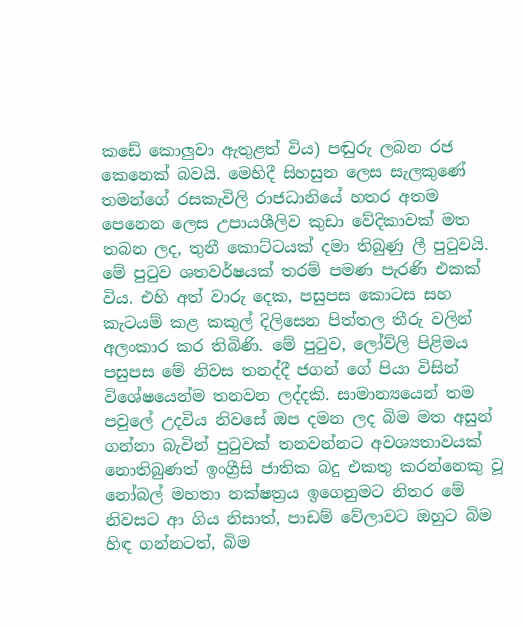කඩේ කොලුවා ඇතුළත් විය) පඬුරු ලබන රජ කෙනෙක් බවයි. මෙහිදී සිහසුන ලෙස සැලකුණේ තමන්ගේ රසකැවිලි රාජධානියේ හතර අතම පෙනෙන ලෙස උපායශීලිව කුඩා වේදිකාවක් මත තබන ලද, තුනී කොට්ටයක් දමා තිබුණු ලී පුටුවයි. මේ පුටුව ශතවර්ෂයක් තරම් පමණ පැරණි එකක් විය. එහි අත් වාරු දෙක, පසුපස කොටස සහ කැටයම් කළ කකුල් දිලිසෙන පිත්තල තීරු වලින් අලංකාර කර තිබිණි. මේ පුටුව, ලෝව්ලි පිළිමය පසුපස මේ නිවස තනද්දී ජගන් ගේ පියා විසින් විශේෂයෙන්ම තනවන ලද්දකි. සාමාන්‍යයෙන් තම පවුලේ උදවිය නිවසේ ඔප දමන ලද බිම මත අසුන් ගන්නා බැවින් පුටුවක් තනවන්නට අවශ්‍යතාවයක් නොතිබුණත් ඉංග්‍රීසි ජාතික බදු එකතු කරන්නෙකු වූ නෝබල් මහතා නක්ෂත්‍රය ඉගෙනුමට නිතර මේ නිවසට ආ ගිය නිසාත්, පාඩම් වේලාවට ඔහුට බිම හිඳ ගන්නටත්, බිම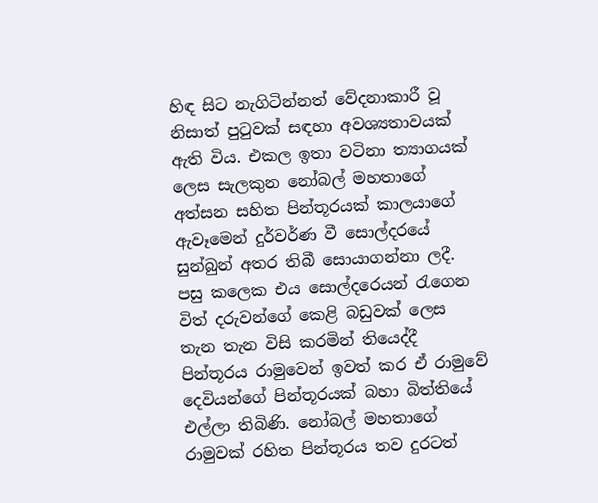හිඳ සිට නැගිටින්නත් වේදනාකාරී වූ නිසාත් පුටුවක් සඳහා අවශ්‍යතාවයක් ඇති විය. එකල ඉතා වටිනා ත්‍යාගයක් ලෙස සැලකුන නෝබල් මහතාගේ අත්සන සහිත පින්තූරයක් කාලයාගේ ඇවෑමෙන් දුර්වර්ණ වී සොල්දරයේ සුන්බුන් අතර තිබී සොයාගන්නා ලදී. පසු කලෙක එය සොල්දරෙයන් රැගෙන විත් දරුවන්ගේ කෙළි බඩුවක් ලෙස තැන තැන විසි කරමින් තියෙද්දී පින්තූරය රාමුවෙන් ඉවත් කර ඒ රාමුවේ දෙවියන්ගේ පින්තූරයක් බහා බිත්තියේ එල්ලා තිබිණි. නෝබල් මහතාගේ රාමුවක් රහිත පින්තූරය තව දුරටත්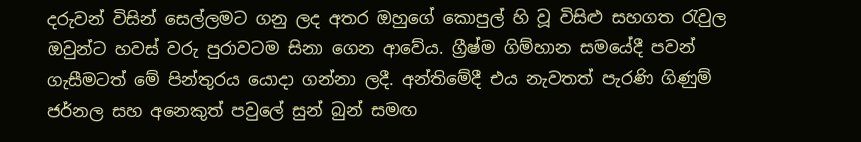දරුවන් විසින් සෙල්ලමට ගනු ලද අතර ඔහුගේ කොපුල් හි වූ විසිළු සහගත රැවුල ඔවුන්ට හවස් වරු පුරාවටම සිනා ගෙන ආවේය. ග්‍රීෂ්ම ගිම්හාන සමයේදී පවන් ගැසීමටත් මේ පින්තුරය යොදා ගන්නා ලදී. අන්තිමේදී එය නැවතත් පැරණි ගිණුම් ජර්නල සහ අනෙකුත් පවුලේ සුන් බුන් සමඟ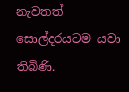නැවතත් සොල්දරයටම යවා තිබිණි.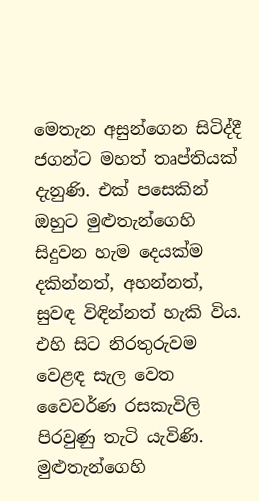මෙතැන අසුන්ගෙන සිටිද්දී ජගන්ට මහත් තෘප්තියක් දැනුණි. එක් පසෙකින් ඔහුට මුළුතැන්ගෙහි සිදුවන හැම දෙයක්ම දකින්නත්, අහන්නත්, සුවඳ විඳින්නත් හැකි විය. එහි සිට නිරතුරුවම වෙළඳ සැල වෙත වෛවර්ණ රසකැවිලි පිරවුණු තැටි යැවිණි. මුළුතැන්ගෙහි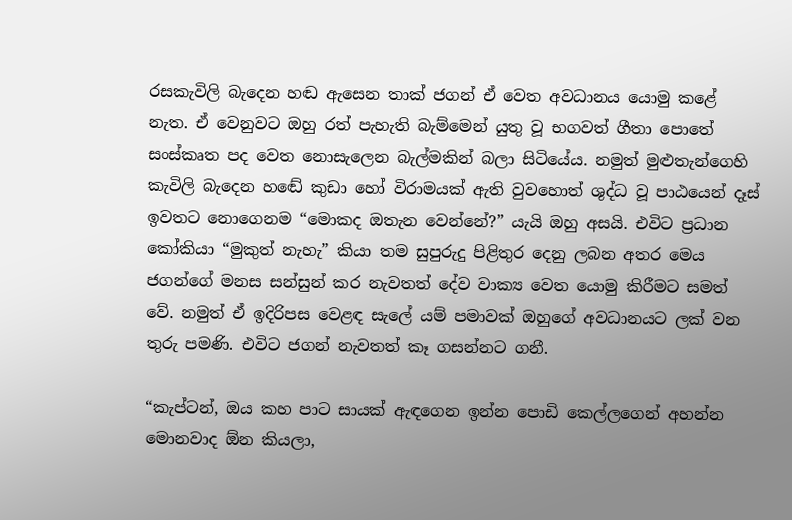රසකැවිලි බැදෙන හඬ ඇසෙන තාක් ජගන් ඒ වෙත අවධානය යොමු කළේ නැත. ඒ වෙනුවට ඔහු රත් පැහැති බැම්මෙන් යුතු වූ භගවත් ගීතා පොතේ සංස්කෘත පද වෙත නොසැලෙන බැල්මකින් බලා සිටියේය. නමුත් මුළුතැන්ගෙහි කැවිලි බැදෙන හඬේ කුඩා හෝ විරාමයක් ඇති වුවහොත් ශුද්ධ වූ පාඨයෙන් දෑස් ඉවතට නොගෙනම “මොකද ඔතැන වෙන්නේ?” යැයි ඔහු අසයි. එවිට ප්‍රධාන කෝකියා “මුකුත් නැහැ” කියා තම සුපුරුදු පිළිතුර දෙනු ලබන අතර මෙය ජගන්ගේ මනස සන්සුන් කර නැවතත් දේව වාක්‍ය වෙත යොමු කිරීමට සමත් වේ. නමුත් ඒ ඉදිරිපස වෙළඳ සැලේ යම් පමාවක් ඔහුගේ අවධානයට ලක් වන තුරු පමණි. එවිට ජගන් නැවතත් කෑ ගසන්නට ගනී.

“කැප්ටන්, ඔය කහ පාට සායක් ඇඳගෙන ඉන්න පොඩි කෙල්ලගෙන් අහන්න මොනවාද ඕන කියලා,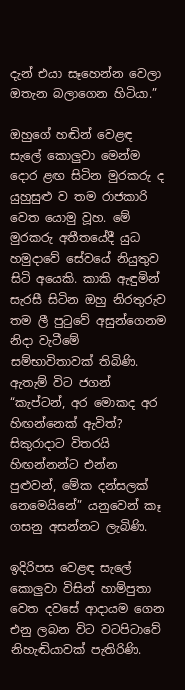දැන් එයා සෑහෙන්න වෙලා ඔතැන බලාගෙන හිටියා.”

ඔහුගේ හඬින් වෙළඳ සැලේ කොලුවා මෙන්ම දොර ළඟ සිටින මුරකරු ද යුහුසුළු ව තම රාජකාරි වෙත යොමු වූහ. මේ මුරකරු අතීතයේදී යුධ හමුදාවේ සේවයේ නියුතුව සිටි අයෙකි. කාකි ඇඳුමින් සැරසී සිටින ඔහු නිරතුරුව තම ලී පුටුවේ අසුන්ගෙනම නිදා වැටීමේ සම්භාවිතාවක් තිබිණි. ඇතැම් විට ජගන් “කැප්ටන්, අර මොකද අර හිඟන්නෙක් ඇවිත්? සිකුරාදාට විතරයි හිඟන්නන්ට එන්න පුළුවන්, මේක දන්සලක් නෙමෙයිනේ” යනුවෙන් කෑ ගසනු අසන්නට ලැබිණි.

ඉදිරිපස වෙළඳ සැලේ කොලුවා විසින් හාම්පුතා වෙත දවසේ ආදායම ගෙන එනු ලබන විට වටපිටාවේ නිහැඬියාවක් පැතිරිණි.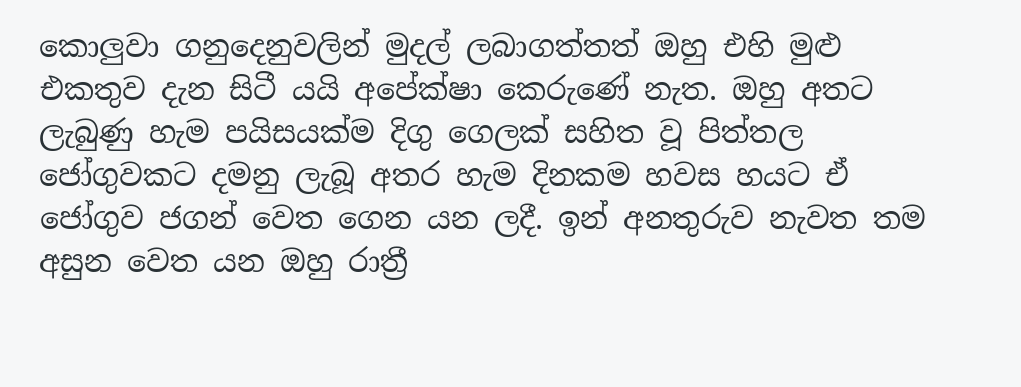කොලුවා ගනුදෙනුවලින් මුදල් ලබාගත්තත් ඔහු එහි මුළු එකතුව දැන සිටී යයි අපේක්ෂා කෙරුණේ නැත. ඔහු අතට ලැබුණු හැම පයිසයක්ම දිගු ගෙලක් සහිත වූ පිත්තල ජෝගුවකට දමනු ලැබූ අතර හැම දිනකම හවස හයට ඒ ජෝගුව ජගන් වෙත ගෙන යන ලදී. ඉන් අනතුරුව නැවත තම අසුන වෙත යන ඔහු රාත්‍රී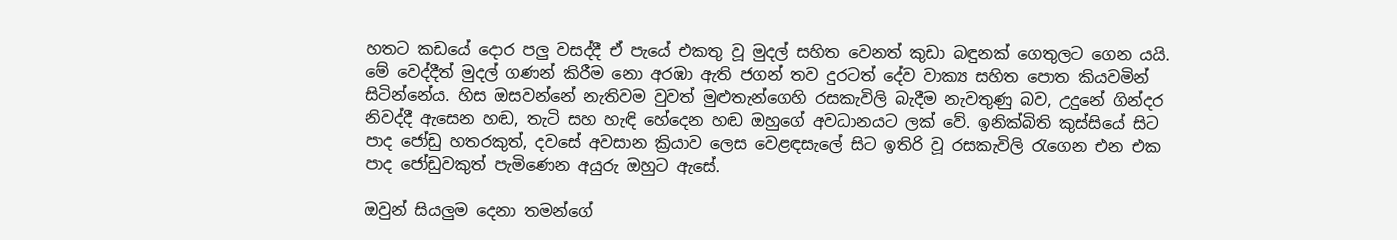හතට කඩයේ දොර පලු වසද්දී ඒ පැයේ එකතු වූ මුදල් සහිත වෙනත් කුඩා බඳුනක් ගෙතුලට ගෙන යයි. මේ වෙද්දීත් මුදල් ගණන් කිරීම නො අරඹා ඇති ජගන් තව දුරටත් දේව වාක්‍ය සහිත පොත කියවමින් සිටින්නේය. හිස ඔසවන්නේ නැතිවම වුවත් මුළුතැන්ගෙහි රසකැවිලි බැදීම නැවතුණු බව, උදුනේ ගින්දර නිවද්දී ඇසෙන හඬ, තැටි සහ හැඳි හේදෙන හඬ ඔහුගේ අවධානයට ලක් වේ. ඉනික්බිති කුස්සියේ සිට පාද ජෝඩු හතරකුත්, දවසේ අවසාන ක්‍රියාව ලෙස වෙළඳසැලේ සිට ඉතිරි වූ රසකැවිලි රැගෙන එන එක පාද ජෝඩුවකුත් පැමිණෙන අයුරු ඔහුට ඇසේ.

ඔවුන් සියලුම දෙනා තමන්ගේ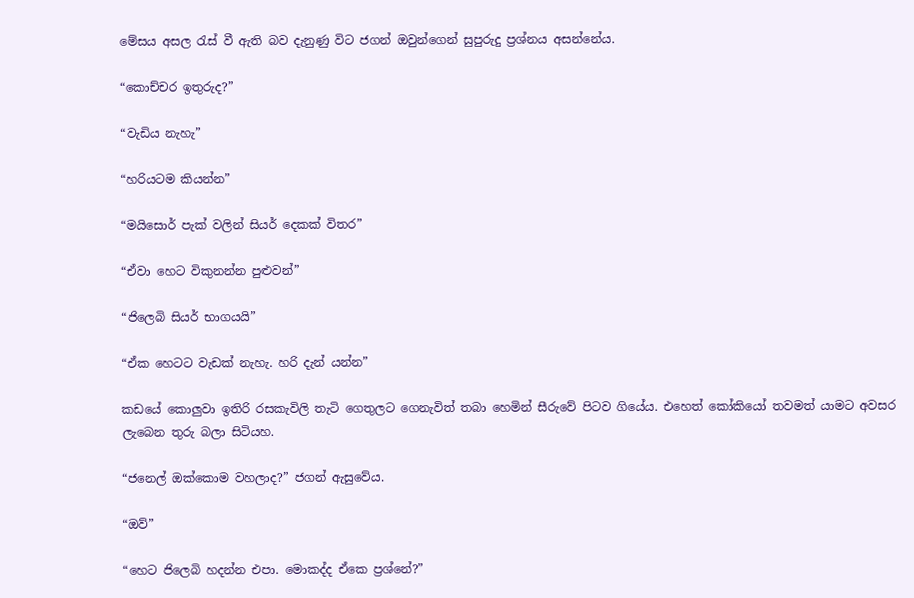මේසය අසල රැස් වී ඇති බව දැනුණු විට ජගන් ඔවුන්ගෙන් සුපුරුදු ප්‍රශ්නය අසන්නේය.

“කොච්චර ඉතුරුද?”

“වැඩිය නැහැ”

“හරියටම කියන්න”

“මයිසොර් පැක් වලින් සියර් දෙකක් විතර”

“ඒවා හෙට විකුනන්න පුළුවන්”

“ජිලෙබි සියර් භාගයයි”

“ඒක හෙටට වැඩක් නැහැ. හරි දැන් යන්න”

කඩයේ කොලුවා ඉතිරි රසකැවිලි තැටි ගෙතුලට ගෙනැවිත් තබා හෙමින් සීරුවේ පිටව ගියේය. එහෙත් කෝකියෝ තවමත් යාමට අවසර ලැබෙන තුරු බලා සිටියහ.

“ජනෙල් ඔක්කොම වහලාද?” ජගන් ඇසුවේය.

“ඔව්”

“හෙට ජිලෙබි හදන්න එපා. මොකද්ද ඒකෙ ප්‍රශ්නේ?”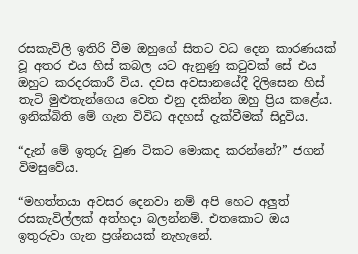රසකැවිලි ඉතිරි වීම ඔහුගේ සිතට වධ දෙන කාරණයක් වූ අතර එය හිස් කබල යට ඇනුණු කටුවක් සේ එය ඔහුට කරදරකාරී විය. දවස අවසානයේදී දිලිසෙන හිස් තැටි මුළුතැන්ගෙය වෙත එනු දකින්න ඔහු ප්‍රිය කළේය. ඉනික්බිති මේ ගැන විවිධ අදහස් දැක්වීමක් සිදුවිය.

“දැන් මේ ඉතුරු වුණ ටිකට මොකද කරන්නේ?” ජගන් විමසුවේය.

“මහත්තයා අවසර දෙනවා නම් අපි හෙට අලුත් රසකැවිල්ලක් අත්හදා බලන්නම්. එතකොට ඔය ඉතුරුවා ගැන ප්‍රශ්නයක් නැහැනේ.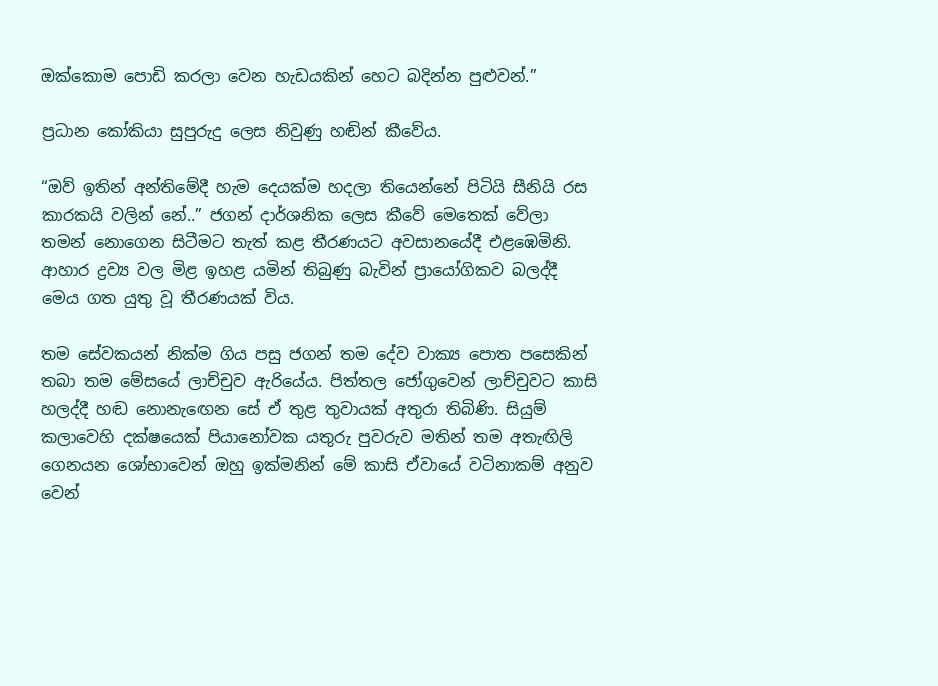ඔක්කොම පොඩි කරලා වෙන හැඩයකින් හෙට බදින්න පුළුවන්.”

ප්‍රධාන කෝකියා සුපුරුදු ලෙස නිවුණු හඬින් කීවේය.

“ඔව් ඉතින් අන්තිමේදී හැම දෙයක්ම හදලා තියෙන්නේ පිටියි සීනියි රස කාරකයි වලින් නේ..” ජගන් දාර්ශනික ලෙස කීවේ මෙතෙක් වේලා තමන් නොගෙන සිටීමට තැත් කළ තීරණයට අවසානයේදී එළඹෙමිනි. ආහාර ද්‍රව්‍ය වල මිළ ඉහළ යමින් තිබුණු බැවින් ප්‍රායෝගිකව බලද්දී මෙය ගත යුතු වූ තීරණයක් විය.

තම සේවකයන් නික්ම ගිය පසු ජගන් තම දේව වාක්‍ය පොත පසෙකින් තබා තම මේසයේ ලාච්චුව ඇරියේය. පිත්තල ජෝගුවෙන් ලාච්චුවට කාසි හලද්දී හඬ නොනැඟෙන සේ ඒ තුළ තුවායක් අතුරා තිබිණි. සියුම් කලාවෙහි දක්ෂයෙක් පියානෝවක යතුරු පුවරුව මතින් තම අතැඟිලි ගෙනයන ශෝභාවෙන් ඔහු ඉක්මනින් මේ කාසි ඒවායේ වටිනාකම් අනුව වෙන්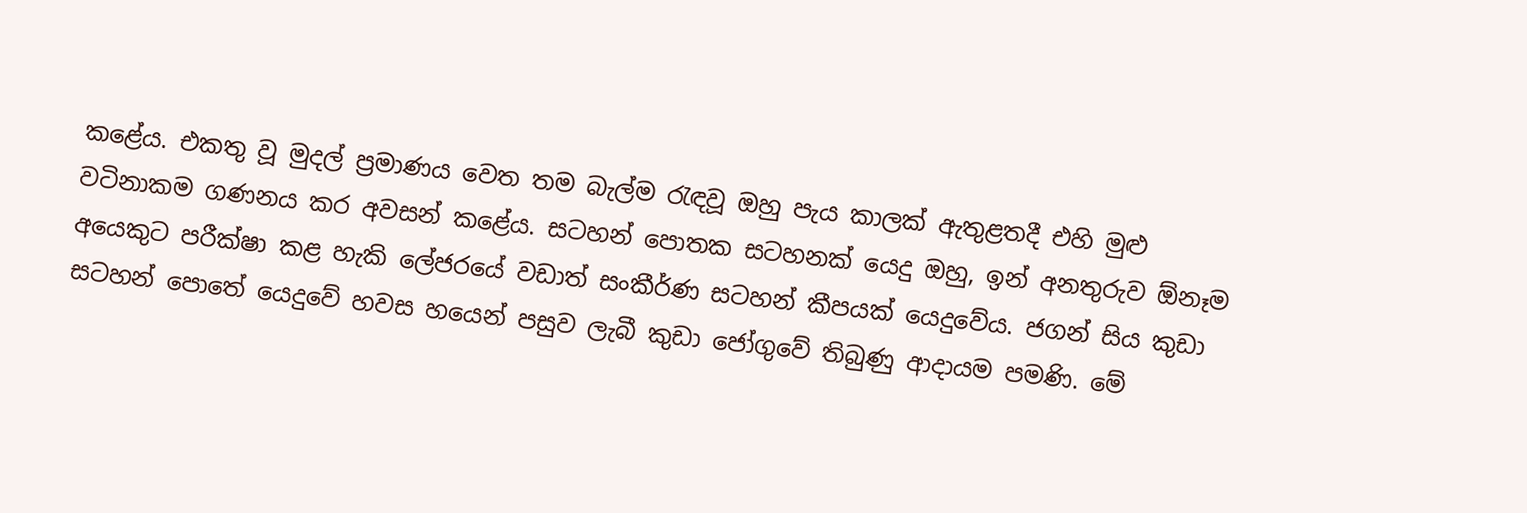කළේය. එකතු වූ මුදල් ප්‍රමාණය වෙත තම බැල්ම රැඳවූ ඔහු පැය කාලක් ඇතුළතදී එහි මුළු වටිනාකම ගණනය කර අවසන් කළේය. සටහන් පොතක සටහනක් යෙදු ඔහු, ඉන් අනතුරුව ඕනෑම අයෙකුට පරීක්ෂා කළ හැකි ලේජරයේ වඩාත් සංකීර්ණ සටහන් කීපයක් යෙදුවේය. ජගන් සිය කුඩා සටහන් පොතේ යෙදුවේ හවස හයෙන් පසුව ලැබී කුඩා ජෝගුවේ තිබුණු ආදායම පමණි. මේ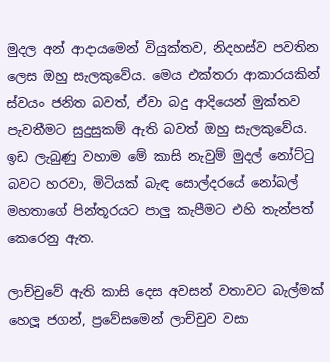මුදල අන් ආදායමෙන් වියුක්තව, නිදහස්ව පවතින ලෙස ඔහු සැලකුවේය. මෙය එක්තරා ආකාරයකින් ස්වයං ජනිත බවත්, ඒවා බදු ආදියෙන් මුක්තව පැවතීමට සුදුසුකම් ඇති බවත් ඔහු සැලකුවේය. ඉඩ ලැබුණු වහාම මේ කාසි නැවුම් මුදල් නෝට්ටු බවට හරවා, මිටියක් බැඳ සොල්දරයේ නෝබල් මහතාගේ පින්තූරයට පාලු කැපීමට එහි තැන්පත් කෙරෙනු ඇත.

ලාච්චුවේ ඇති කාසි දෙස අවසන් වතාවට බැල්මක් හෙලූ ජගන්, ප්‍රවේසමෙන් ලාච්චුව වසා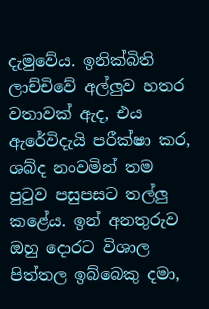දැමුවේය. ඉනික්බිති ලාච්චිවේ අල්ලුව හතර වතාවක් ඇද, එය ඇරේවිදැයි පරීක්ෂා කර, ශබ්ද නංවමින් තම පුටුව පසුපසට තල්ලු කළේය. ඉන් අනතුරුව ඔහු දොරට විශාල පිත්තල ඉබ්බෙකු දමා,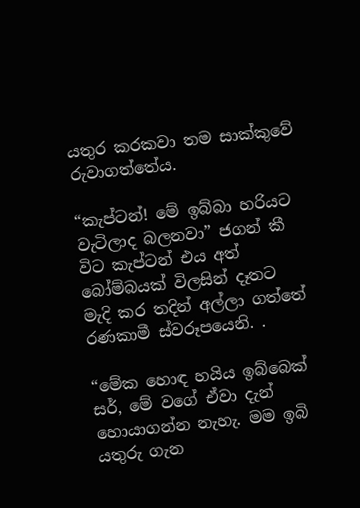යතුර කරකවා තම සාක්කුවේ රුවාගත්තේය.

“කැප්ටන්! මේ ඉබ්බා හරියට වැටිලාද බලනවා” ජගන් කී විට කැප්ටන් එය අත් බෝම්බයක් විලසින් දෑතට මැදි කර තදින් අල්ලා ගත්තේ රණකාමී ස්වරූපයෙනි. .

“මේක හොඳ හයිය ඉබ්බෙක් සර්, මේ වගේ ඒවා දැන් හොයාගන්න නැහැ. මම ඉබි යතුරු ගැන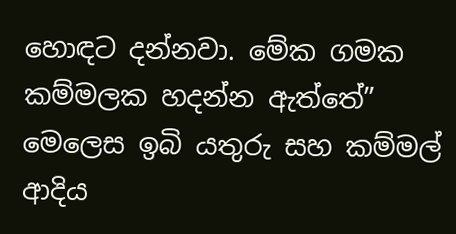හොඳට දන්නවා. මේක ගමක කම්මලක හදන්න ඇත්තේ” මෙලෙස ඉබි යතුරු සහ කම්මල් ආදිය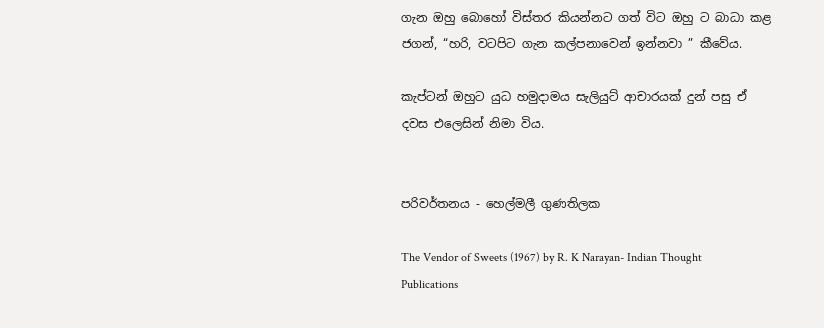ගැන ඔහු බොහෝ විස්තර කියන්නට ගත් විට ඔහු ට බාධා කළ ජගන්, “හරි, වටපිට ගැන කල්පනාවෙන් ඉන්නවා ” කීවේය.

කැප්ටන් ඔහුට යුධ හමුදාමය සැලියුට් ආචාරයක් දුන් පසු ඒ දවස එලෙසින් නිමා විය.


පරිවර්තනය - හෙල්මලී ගුණතිලක

The Vendor of Sweets (1967) by R. K Narayan- Indian Thought Publications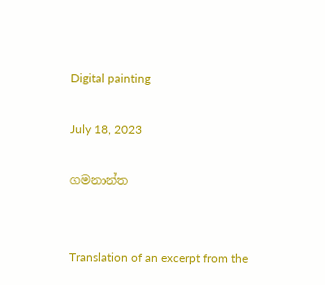Digital painting

July 18, 2023

ගමනාන්ත


Translation of an excerpt from the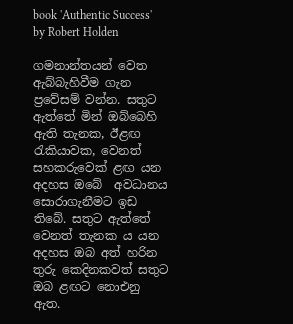book 'Authentic Success' by Robert Holden

ගමනාන්තයන් වෙත ඇබ්බැහිවීම ගැන ප්‍රවේසම් වන්න. සතුට ඇත්තේ මින් ඔබ්බෙහි ඇති තැනක, ඊළඟ රැකියාවක, වෙනත් සහකරුවෙක් ළඟ යන අදහස ඔබේ  අවධානය සොරාගැනීමට ඉඩ තිබේ. සතුට ඇත්තේ වෙනත් තැනක ය යන අදහස ඔබ අත් හරින තුරු කෙදිනකවත් සතුට ඔබ ළඟට නොඑනු ඇත.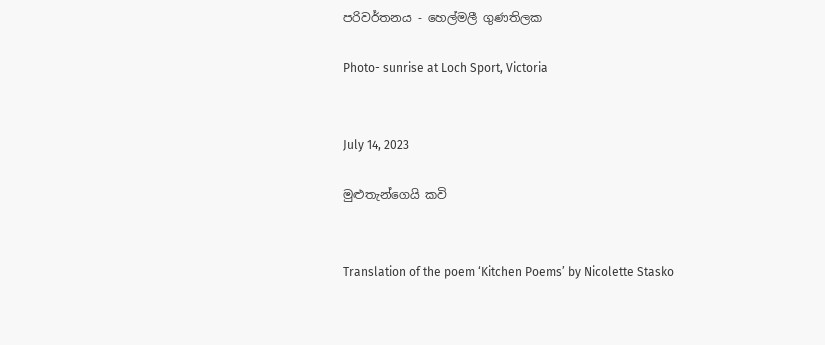පරිවර්තනය - හෙල්මලී ගුණතිලක

Photo- sunrise at Loch Sport, Victoria


July 14, 2023

මුළුතැන්ගෙයි කවි


Translation of the poem ‘Kitchen Poems’ by Nicolette Stasko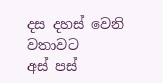දස දහස් වෙනි වතාවට
අස් පස්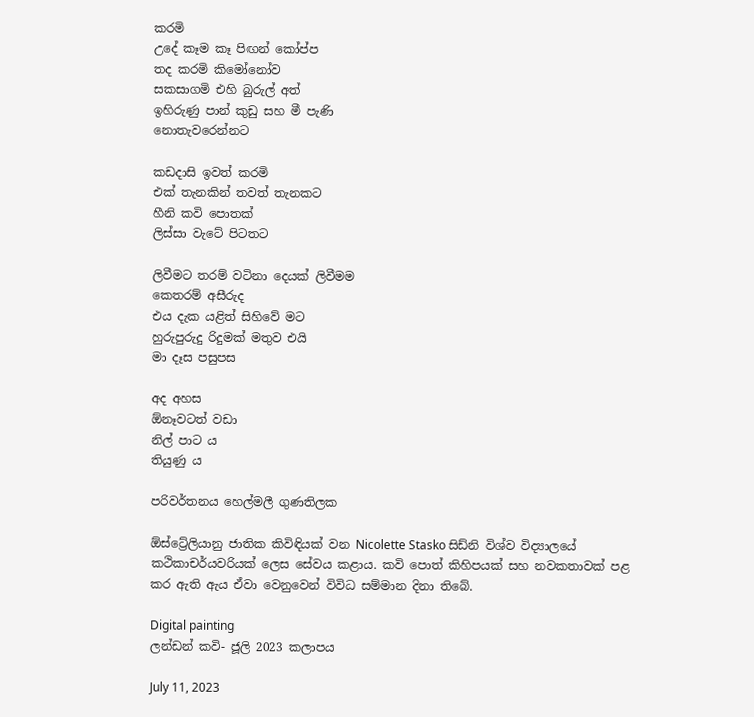කරමි
උදේ කෑම කෑ පිඟන් කෝප්ප
තද කරමි කිමෝනෝව
සකසාගමි එහි බුරුල් අත්
ඉහිරුණු පාන් කුඩු සහ මී පැණි
නොතැවරෙන්නට

කඩදාසි ඉවත් කරමි
එක් තැනකින් තවත් තැනකට
හීනි කවි පොතක්
ලිස්සා වැටේ පිටතට

ලිවීමට තරම් වටිනා දෙයක් ලිවීමම
කෙතරම් අසීරුද
එය දැක යළිත් සිහිවේ මට
හුරුපුරුදු රිදුමක් මතුව එයි
මා දෑස පසුපස

අද අහස
ඕනෑවටත් වඩා
නිල් පාට ය
තියුණු ය

පරිවර්තනය හෙල්මලී ගුණතිලක

ඕස්ට්‍රේලියානු ජාතික කිවිඳියක් වන Nicolette Stasko සිඩ්නි විශ්ව විද්‍යාලයේ කථිකාචර්යවරියක් ලෙස සේවය කළාය. කවි පොත් කිහිපයක් සහ නවකතාවක් පළ කර ඇති ඇය ඒවා වෙනුවෙන් විවිධ සම්මාන දිනා තිබේ.

Digital painting
ලන්ඩන් කවි- ජූලි 2023 කලාපය

July 11, 2023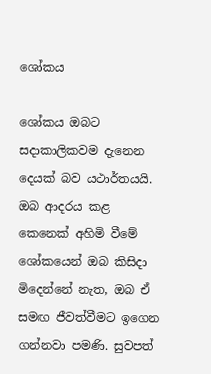ශෝකය

ශෝකය ඔබට සදාකාලිකවම දැනෙන දෙයක් බව යථාර්තයයි. ඔබ ආදරය කළ කෙනෙක් අහිමි වීමේ ශෝකයෙන් ඔබ කිසිදා මිදෙන්නේ නැත, ඔබ ඒ සමඟ ජීවත්වීමට ඉගෙන ගන්නවා පමණි. සුවපත්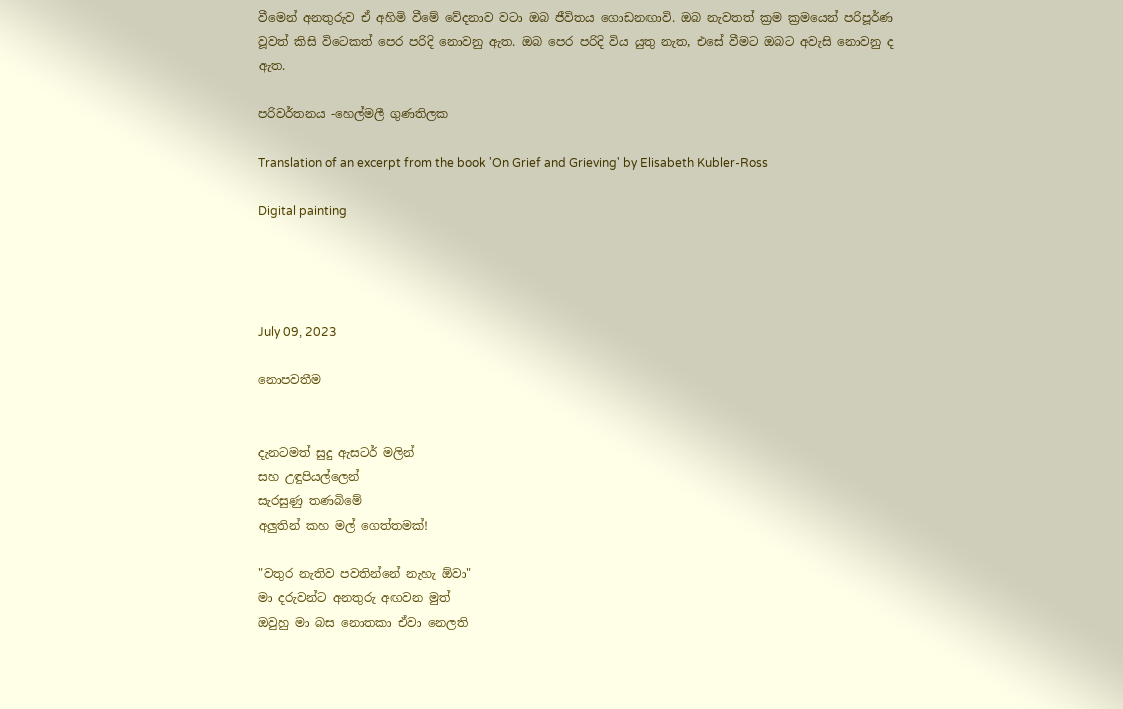වීමෙන් අනතුරුව ඒ අහිමි වීමේ වේදනාව වටා ඔබ ජීවිතය ගොඩනඟාවි. ඔබ නැවතත් ක්‍රම ක්‍රමයෙන් පරිපූර්ණ වූවත් කිසි විටෙකත් පෙර පරිදි නොවනු ඇත. ඔබ පෙර පරිදි විය යුතු නැත, එසේ වීමට ඔබට අවැසි නොවනු ද ඇත.

පරිවර්තනය -හෙල්මලී ගුණතිලක

Translation of an excerpt from the book 'On Grief and Grieving' by Elisabeth Kubler-Ross

Digital painting




July 09, 2023

නොපවතීම


දැනටමත් සුදු ඇසටර් මලින්
සහ උඳුපියල්ලෙන්
සැරසුණු තණබිමේ
අලුතින් කහ මල් ගෙත්තමක්!

"වතුර නැතිව පවතින්නේ නැහැ ඕවා"
මා දරුවන්ට අනතුරු අඟවන මුත්
ඔවුහු මා බස නොතකා ඒවා නෙලති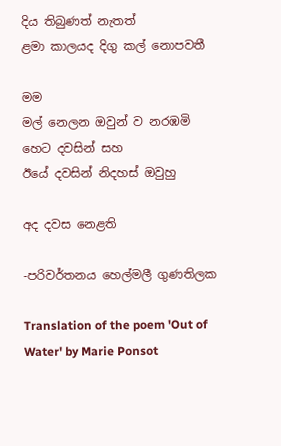දිය තිබුණත් නැතත්
ළමා කාලයද දිගු කල් නොපවතී

මම
මල් නෙලන ඔවුන් ව නරඹමි
හෙට දවසින් සහ
ඊයේ දවසින් නිදහස් ඔවුහු

අද දවස නෙළති

-පරිවර්තනය හෙල්මලී ගුණතිලක

Translation of the poem 'Out of Water' by Marie Ponsot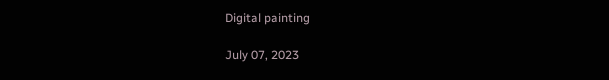Digital painting

July 07, 2023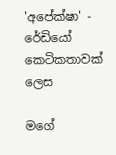'අපේක්ෂා' - රේඩියෝ කෙටිකතාවක් ලෙස

මගේ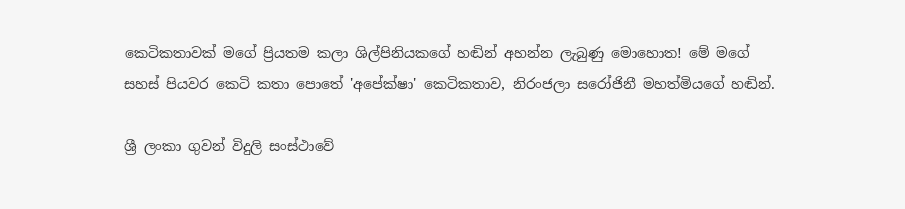කෙටිකතාවක් මගේ ප්‍රියතම කලා ශිල්පිනියකගේ හඬින් අහන්න ලැබුණු මොහොත! මේ මගේ සහස් පියවර කෙටි කතා පොතේ 'අපේක්ෂා' කෙටිකතාව, නිරංජලා සරෝජිනී මහත්මියගේ හඬින්.

ශ්‍රී ලංකා ගුවන් විදුලි සංස්ථාවේ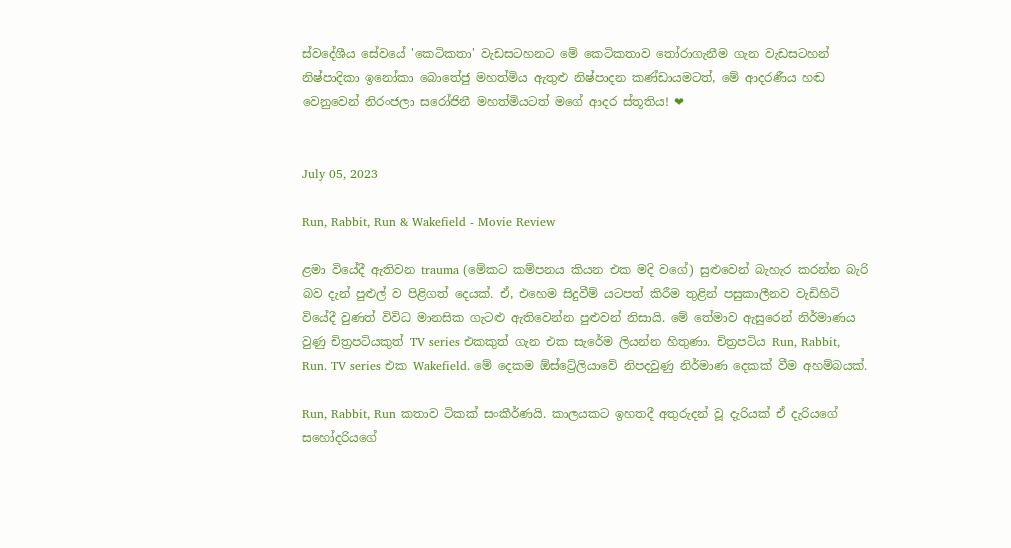ස්වදේශීය සේවයේ 'කෙටිකතා' වැඩසටහනට මේ කෙටිකතාව තෝරාගැනීම ගැන වැඩසටහන් නිෂ්පාදිකා ඉනෝකා බොතේජු මහත්මිය ඇතුළු නිෂ්පාදන කණ්ඩායමටත්, මේ ආදරණීය හඬ වෙනුවෙන් නිරංජලා සරෝජිනී මහත්මියටත් මගේ ආදර ස්තූතිය! ❤


July 05, 2023

Run, Rabbit, Run & Wakefield - Movie Review

ළමා වියේදී ඇතිවන trauma (මේකට කම්පනය කියන එක මදි වගේ) සුළුවෙන් බැහැර කරන්න බැරි බව දැන් පුළුල් ව පිළිගත් දෙයක්. ඒ, එහෙම සිදුවීම් යටපත් කිරීම තුළින් පසුකාලීනව වැඩිහිටි වියේදී වුණත් විවිධ මානසික ගැටළු ඇතිවෙන්න පුළුවන් නිසායි. මේ තේමාව ඇසුරෙන් නිර්මාණය වුණු චිත්‍රපටියකුත් TV series එකකුත් ගැන එක සැරේම ලියන්න හිතුණා. චිත්‍රපටිය Run, Rabbit, Run. TV series එක Wakefield. මේ දෙකම ඕස්ට්‍රේලියාවේ නිපදවුණු නිර්මාණ දෙකක් වීම අහම්බයක්.

Run, Rabbit, Run කතාව ටිකක් සංකීර්ණයි. කාලයකට ඉහතදී අතුරුදන් වූ දැරියක් ඒ දැරියගේ සහෝදරියගේ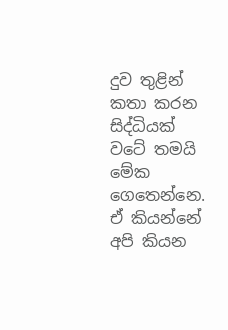දුව තුළින් කතා කරන සිද්ධියක් වටේ තමයි මේක ගෙතෙන්නෙ. ඒ කියන්නේ අපි කියන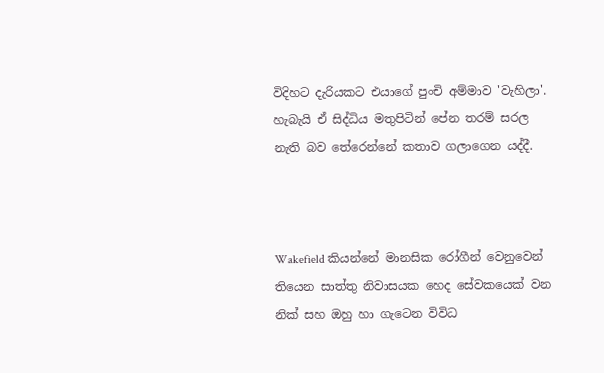විදිහට දැරියකට එයාගේ පුංචි අම්මාව 'වැහිලා'. හැබැයි ඒ සිද්ධිය මතුපිටින් පේන තරම් සරල නැති බව තේරෙන්නේ කතාව ගලාගෙන යද්දී.



Wakefield කියන්නේ මානසික රෝගීන් වෙනුවෙන් තියෙන සාත්තු නිවාසයක හෙද සේවකයෙක් වන නික් සහ ඔහු හා ගැටෙන විවිධ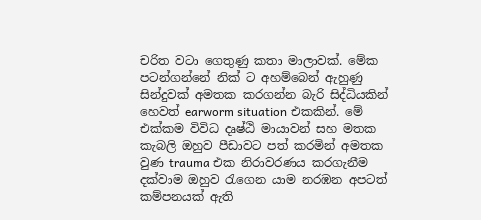චරිත වටා ගෙතුණු කතා මාලාවක්. මේක පටන්ගන්නේ නික් ට අහම්බෙන් ඇහුණු සින්දුවක් අමතක කරගන්න බැරි සිද්ධියකින් හෙවත් earworm situation එකකින්. මේ එක්කම විවිධ දෘෂ්ඨි මායාවන් සහ මතක කැබලි ඔහුව පීඩාවට පත් කරමින් අමතක වුණ trauma එක නිරාවරණය කරගැනීම දක්වාම ඔහුව රැගෙන යාම නරඹන අපටත් කම්පනයක් ඇති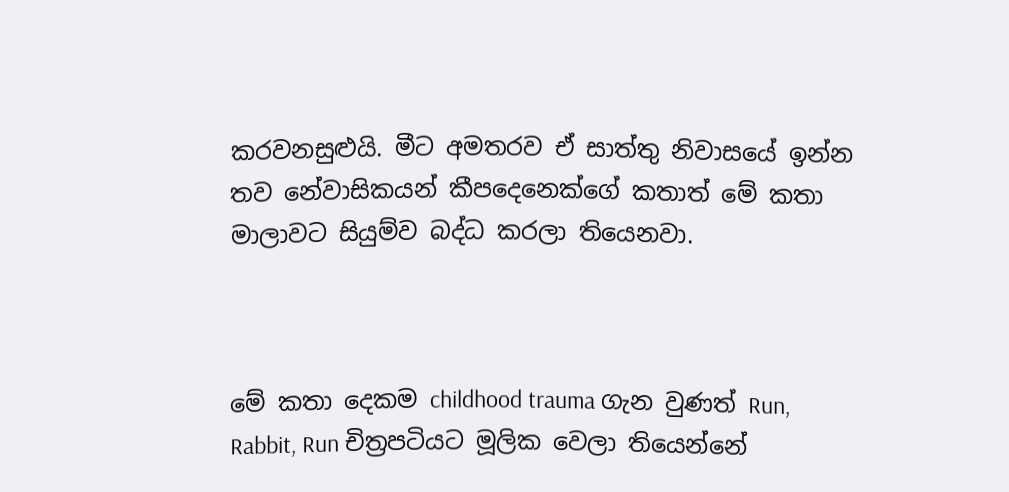කරවනසුළුයි. මීට අමතරව ඒ සාත්තු නිවාසයේ ඉන්න තව නේවාසිකයන් කීපදෙනෙක්ගේ කතාත් මේ කතා මාලාවට සියුම්ව බද්ධ කරලා තියෙනවා.



මේ කතා දෙකම childhood trauma ගැන වුණත් Run, Rabbit, Run චිත්‍රපටියට මූලික වෙලා තියෙන්නේ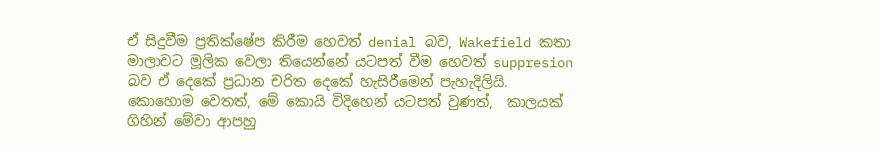ඒ සිදුවීම ප්‍රතික්ෂේප කිරීම හෙවත් denial බව, Wakefield කතා මාලාවට මූලික වෙලා තියෙන්නේ යටපත් වීම හෙවත් suppresion බව ඒ දෙකේ ප්‍රධාන චරිත දෙකේ හැසිරීමෙන් පැහැදිලියි. කොහොම වෙතත්, මේ කොයි විදිහෙන් යටපත් වුණත්,  කාලයක් ගිහින් මේවා ආපහු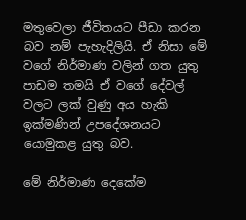මතුවෙලා ජීවිතයට පීඩා කරන බව නම් පැහැදිලියි. ඒ නිසා මේ වගේ නිර්මාණ වලින් ගත යුතු පාඩම තමයි ඒ වගේ දේවල් වලට ලක් වුණු අය හැකි ඉක්මණින් උපදේශනයට යොමුකළ යුතු බව.

මේ නිර්මාණ දෙකේම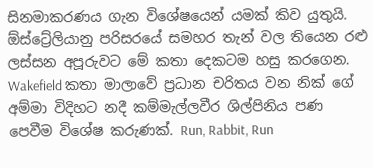සිනමාකරණය ගැන විශේෂයෙන් යමක් කිව යුතුයි. ඕස්ට්‍රේලියානු පරිසරයේ සමහර තැන් වල තියෙන රළු ලස්සන අපූරුවට මේ කතා දෙකටම හසු කරගෙන. Wakefield කතා මාලාවේ ප්‍රධාන චරිතය වන නික් ගේ අම්මා විදිහට නදී කම්මැල්ලවීර ශිල්පිනිය පණ පෙවීම විශේෂ කරුණක්. Run, Rabbit, Run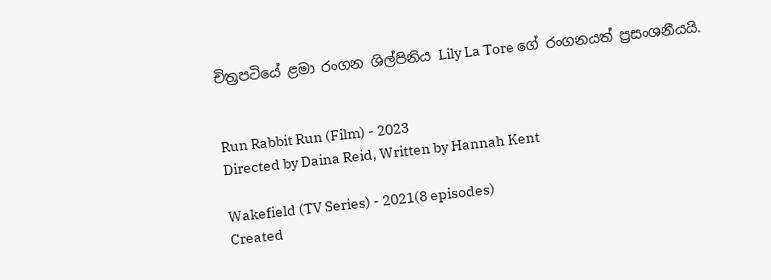චිත්‍රපටියේ ළමා රංගන ශිල්පිනිය Lily La Tore ගේ රංගනයත් ප්‍රසංශනීයයි.


Run Rabbit Run (Film) - 2023
Directed by Daina Reid, Written by Hannah Kent

Wakefield (TV Series) - 2021(8 episodes)
Created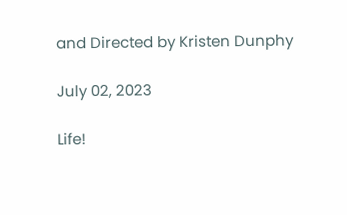and Directed by Kristen Dunphy

July 02, 2023

Life!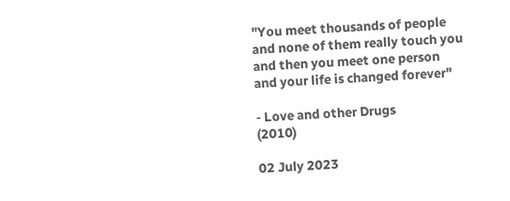"You meet thousands of people
and none of them really touch you
and then you meet one person
and your life is changed forever"

- Love and other Drugs
(2010)

02 July 2023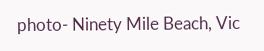photo- Ninety Mile Beach, Vic